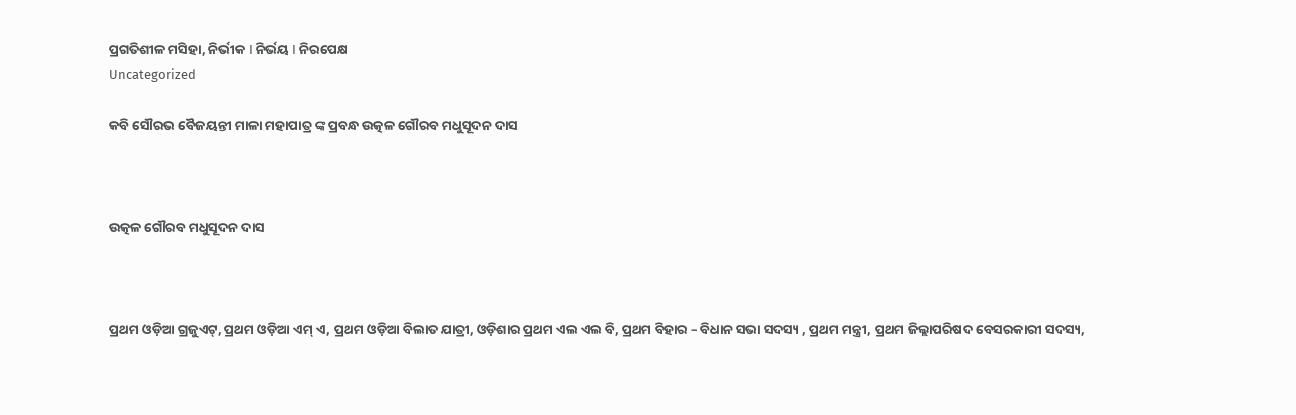ପ୍ରଗତିଶୀଳ ମସିହା, ନିର୍ଭୀକ I ନିର୍ଭୟ I ନିରପେକ୍ଷ
Uncategorized

କବି ସୌରଭ ବୈଜୟନ୍ତୀ ମାଳା ମହାପାତ୍ର ଙ୍କ ପ୍ରବନ୍ଧ ଉତ୍କଳ ଗୌରବ ମଧୁସୂଦନ ଦାସ



ଉତ୍କଳ ଗୌରବ ମଧୁସୂଦନ ଦାସ



ପ୍ରଥମ ଓଡ଼ିଆ ଗ୍ରଜୁଏଟ୍, ପ୍ରଥମ ଓଡ଼ିଆ ଏମ୍ ଏ, ପ୍ରଥମ ଓଡ଼ିଆ ବିଲାତ ଯାତ୍ରୀ, ଓଡ଼ିଶାର ପ୍ରଥମ ଏଲ ଏଲ ବି, ପ୍ରଥମ ବିହାର – ବିଧାନ ସଭା ସଦସ୍ୟ , ପ୍ରଥମ ମନ୍ତ୍ରୀ, ପ୍ରଥମ ଜିଲ୍ଲାପରିଷଦ ବେସରକାରୀ ସଦସ୍ୟ,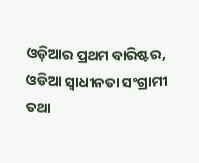ଓଡ଼ିଆର ପ୍ରଥମ ବାରିଷ୍ଟର, ଓଡିଆ ସ୍ଵାଧୀନତା ସଂଗ୍ରାମୀ ତଥା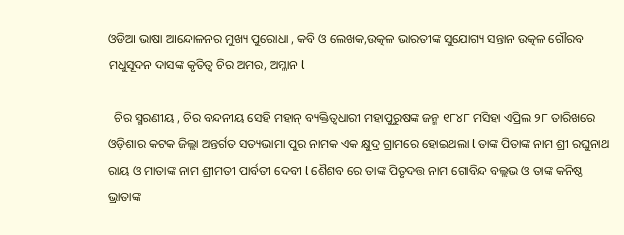ଓଡିଆ ଭାଷା ଆନ୍ଦୋଳନର ମୁଖ୍ୟ ପୁରୋଧା , କବି ଓ ଲେଖକ,ଉତ୍କଳ ଭାରତୀଙ୍କ ସୁଯୋଗ୍ୟ ସନ୍ତାନ ଉତ୍କଳ ଗୌରବ ମଧୁସୂଦନ ଦାସଙ୍କ କୃତିତ୍ୱ ଚିର ଅମର, ଅମ୍ଳାନ l

  ଚିର ସ୍ମରଣୀୟ , ଚିର ବନ୍ଦନୀୟ ସେହି ମହାନ୍ ବ୍ୟକ୍ତିତ୍ଵଧାରୀ ମହାପୁରୁଷଙ୍କ ଜନ୍ମ ୧୮୪୮ ମସିହା ଏପ୍ରିଲ ୨୮ ତାରିଖରେ ଓଡ଼ିଶାର କଟକ ଜିଲ୍ଲା ଅନ୍ତର୍ଗତ ସତ୍ୟଭାମା ପୁର ନାମକ ଏକ କ୍ଷୁଦ୍ର ଗ୍ରାମରେ ହୋଇଥଲା l ତାଙ୍କ ପିତାଙ୍କ ନାମ ଶ୍ରୀ ରଘୁନାଥ ରାୟ ଓ ମାତାଙ୍କ ନାମ ଶ୍ରୀମତୀ ପାର୍ବତୀ ଦେବୀ l ଶୈଶବ ରେ ତାଙ୍କ ପିତୃଦତ୍ତ ନାମ ଗୋବିନ୍ଦ ବଲ୍ଲଭ ଓ ତାଙ୍କ କନିଷ୍ଠ ଭ୍ରାତାଙ୍କ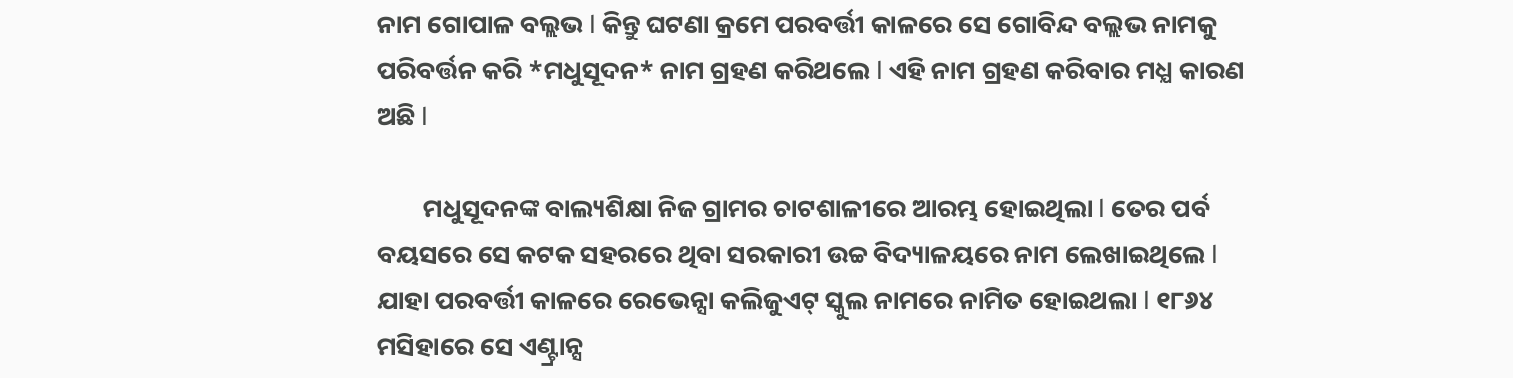ନାମ ଗୋପାଳ ବଲ୍ଲଭ l କିନ୍ତୁ ଘଟଣା କ୍ରମେ ପରବର୍ତ୍ତୀ କାଳରେ ସେ ଗୋବିନ୍ଦ ବଲ୍ଲଭ ନାମକୁ ପରିବର୍ତ୍ତନ କରି *ମଧୁସୂଦନ* ନାମ ଗ୍ରହଣ କରିଥଲେ l ଏହି ନାମ ଗ୍ରହଣ କରିବାର ମଧ୍ଯ କାରଣ ଅଛି l

        ମଧୁସୂଦନଙ୍କ ବାଲ୍ୟଶିକ୍ଷା ନିଜ ଗ୍ରାମର ଚାଟଶାଳୀରେ ଆରମ୍ଭ ହୋଇଥିଲା l ତେର ପର୍ବ ବୟସରେ ସେ କଟକ ସହରରେ ଥିବା ସରକାରୀ ଉଚ୍ଚ ବିଦ୍ୟାଳୟରେ ନାମ ଲେଖାଇଥିଲେ l ଯାହା ପରବର୍ତ୍ତୀ କାଳରେ ରେଭେନ୍ସା କଲିଜୁଏଟ୍ ସ୍କୁଲ ନାମରେ ନାମିତ ହୋଇଥଲା l ୧୮୬୪ ମସିହାରେ ସେ ଏଣ୍ଟ୍ରାନ୍ସ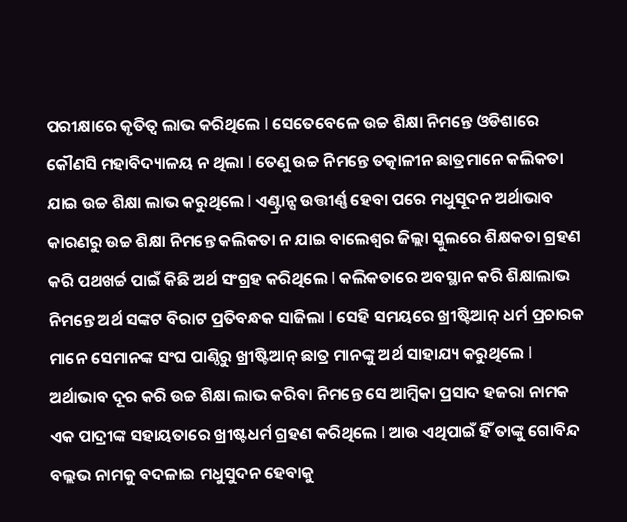ପରୀକ୍ଷାରେ କୃତିତ୍ବ ଲାଭ କରିଥିଲେ l ସେତେବେଳେ ଉଚ୍ଚ ଶିକ୍ଷା ନିମନ୍ତେ ଓଡିଶାରେ କୌଣସି ମହାବିଦ୍ୟାଳୟ ନ ଥିଲା l ତେଣୁ ଉଚ୍ଚ ନିମନ୍ତେ ତତ୍କାଳୀନ ଛାତ୍ରମାନେ କଲିକତା ଯାଇ ଉଚ୍ଚ ଶିକ୍ଷା ଲାଭ କରୁଥିଲେ l ଏଣ୍ଟ୍ରାନ୍ସ ଉତ୍ତୀର୍ଣ୍ଣ ହେବା ପରେ ମଧୁସୂଦନ ଅର୍ଥାଭାବ କାରଣରୁ ଉଚ୍ଚ ଶିକ୍ଷା ନିମନ୍ତେ କଲିକତା ନ ଯାଇ ବାଲେଶ୍ଵର ଜିଲ୍ଲା ସ୍କୁଲରେ ଶିକ୍ଷକତା ଗ୍ରହଣ କରି ପଥଖର୍ଚ୍ଚ ପାଇଁ କିଛି ଅର୍ଥ ସଂଗ୍ରହ କରିଥିଲେ l କଲିକତାରେ ଅବସ୍ଥାନ କରି ଶିକ୍ଷାଲାଭ ନିମନ୍ତେ ଅର୍ଥ ସଙ୍କଟ ବିରାଟ ପ୍ରତିବନ୍ଧକ ସାଜିଲା l ସେହି ସମୟରେ ଖ୍ରୀଷ୍ଟିଆନ୍ ଧର୍ମ ପ୍ରଚାରକ ମାନେ ସେମାନଙ୍କ ସଂଘ ପାଣ୍ଠିରୁ ଖ୍ରୀଷ୍ଟିଆନ୍ ଛାତ୍ର ମାନଙ୍କୁ ଅର୍ଥ ସାହାଯ୍ୟ କରୁଥିଲେ l ଅର୍ଥାଭାବ ଦୂର କରି ଉଚ୍ଚ ଶିକ୍ଷା ଲାଭ କରିବା ନିମନ୍ତେ ସେ ଆମ୍ବିକା ପ୍ରସାଦ ହଜରା ନାମକ ଏକ ପାଦ୍ରୀଙ୍କ ସହାୟତାରେ ଖ୍ରୀଷ୍ଟଧର୍ମ ଗ୍ରହଣ କରିଥିଲେ l ଆଉ ଏଥିପାଇଁ ହିଁ ତାଙ୍କୁ ଗୋବିନ୍ଦ ବଲ୍ଲଭ ନାମକୁ ବଦଳାଇ ମଧୁସୁଦନ ହେବାକୁ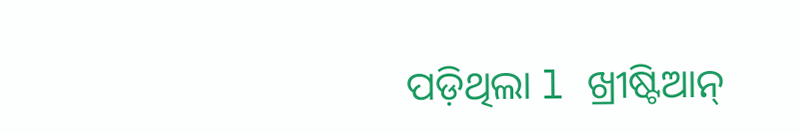ପଡ଼ିଥିଲା l ଖ୍ରୀଷ୍ଟିଆନ୍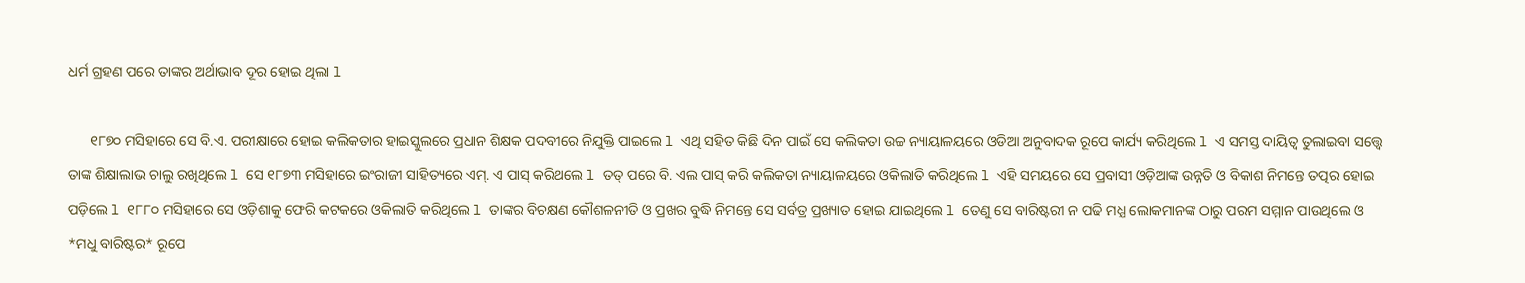ଧର୍ମ ଗ୍ରହଣ ପରେ ତାଙ୍କର ଅର୍ଥାଭାବ ଦୂର ହୋଇ ଥିଲା l

      ୧୮୭୦ ମସିହାରେ ସେ ବି.ଏ. ପରୀକ୍ଷାରେ ହୋଇ କଲିକତାର ହାଇସ୍କୁଲରେ ପ୍ରଧାନ ଶିକ୍ଷକ ପଦବୀରେ ନିଯୁକ୍ତି ପାଇଲେ l ଏଥି ସହିତ କିଛି ଦିନ ପାଇଁ ସେ କଲିକତା ଉଚ୍ଚ ନ୍ୟାୟାଳୟରେ ଓଡିଆ ଅନୁବାଦକ ରୂପେ କାର୍ଯ୍ୟ କରିଥିଲେ l ଏ ସମସ୍ତ ଦାୟିତ୍ବ ତୁଲାଇବା ସତ୍ତ୍ୱେ ତାଙ୍କ ଶିକ୍ଷାଲାଭ ଚାଲୁ ରଖିଥିଲେ l ସେ ୧୮୭୩ ମସିହାରେ ଇଂରାଜୀ ସାହିତ୍ୟରେ ଏମ୍. ଏ ପାସ୍ କରିଥଲେ l ତତ୍ ପରେ ବି. ଏଲ ପାସ୍ କରି କଲିକତା ନ୍ୟାୟାଳୟରେ ଓକିଲାତି କରିଥିଲେ l ଏହି ସମୟରେ ସେ ପ୍ରବାସୀ ଓଡ଼ିଆଙ୍କ ଉନ୍ନତି ଓ ବିକାଶ ନିମନ୍ତେ ତତ୍ପର ହୋଇ ପଡ଼ିଲେ l ୧୮୮୦ ମସିହାରେ ସେ ଓଡ଼ିଶାକୁ ଫେରି କଟକରେ ଓକିଲାତି କରିଥିଲେ l ତାଙ୍କର ବିଚକ୍ଷଣ କୌଶଳନୀତି ଓ ପ୍ରଖର ବୁଦ୍ଧି ନିମନ୍ତେ ସେ ସର୍ବତ୍ର ପ୍ରଖ୍ୟାତ ହୋଇ ଯାଇଥିଲେ l ତେଣୁ ସେ ବାରିଷ୍ଟରୀ ନ ପଢି ମଧ୍ଯ ଲୋକମାନଙ୍କ ଠାରୁ ପରମ ସମ୍ମାନ ପାଉଥିଲେ ଓ *ମଧୁ ବାରିଷ୍ଟର* ରୂପେ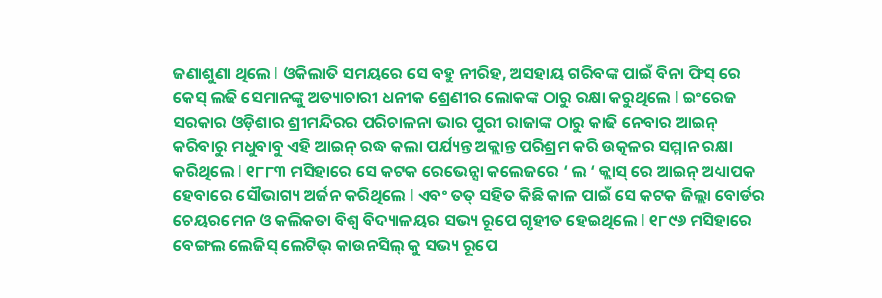ଜଣାଶୁଣା ଥିଲେ l ଓକିଲାତି ସମୟରେ ସେ ବହୁ ନୀରିହ, ଅସହାୟ ଗରିବଙ୍କ ପାଇଁ ବିନା ଫିସ୍ ରେ କେସ୍ ଲଢି ସେମାନଙ୍କୁ ଅତ୍ୟାଚାରୀ ଧନୀକ ଶ୍ରେଣୀର ଲୋକଙ୍କ ଠାରୁ ରକ୍ଷା କରୁଥିଲେ l ଇଂରେଜ ସରକାର ଓଡ଼ିଶାର ଶ୍ରୀମନ୍ଦିରର ପରିଚାଳନା ଭାର ପୁରୀ ରାଜାଙ୍କ ଠାରୁ କାଢି ନେବାର ଆଇନ୍ କରିବାରୁ ମଧୁବାବୁ ଏହି ଆଇନ୍ ରଦ୍ଧ କଲା ପର୍ଯ୍ୟନ୍ତ ଅକ୍ଲାନ୍ତ ପରିଶ୍ରମ କରି ଉତ୍କଳର ସମ୍ମାନ ରକ୍ଷା କରିଥିଲେ l ୧୮୮୩ ମସିହାରେ ସେ କଟକ ରେଭେନ୍ସା କଲେଜରେ ‘ ଲ ‘ କ୍ଲାସ୍ ରେ ଆଇନ୍ ଅଧ୍ୟାପକ ହେବାରେ ସୌଭାଗ୍ୟ ଅର୍ଜନ କରିଥିଲେ l ଏବଂ ତତ୍ ସହିତ କିଛି କାଳ ପାଇଁ ସେ କଟକ ଜିଲ୍ଲା ବୋର୍ଡର ଚେୟରମେନ ଓ କଲିକତା ବିଶ୍ଵ ବିଦ୍ୟାଳୟର ସଭ୍ୟ ରୂପେ ଗୃହୀତ ହେଇଥିଲେ l ୧୮୯୬ ମସିହାରେ ବେଙ୍ଗଲ ଲେଜିସ୍ ଲେଟିଭ୍ କାଉନସିଲ୍ କୁ ସଭ୍ୟ ରୂପେ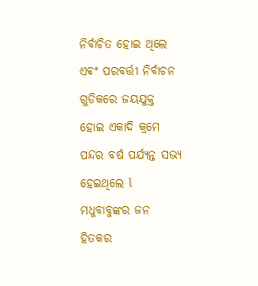ନିର୍ବାଚିତ ହୋଇ ଥିଲେ ଏଵଂ ପରବର୍ତ୍ତୀ ନିର୍ବାଚନ ଗୁଡିକରେ ଜୟଯୁକ୍ତ ହୋଇ ଏକାଦି କ୍ରମେ ପନ୍ଦର ବର୍ଷ ପର୍ଯ୍ୟନ୍ତ ସଭ୍ୟ ହେଇଥିଲେ l ମଧୁବାବୁଙ୍କର ଜନ ହିତକର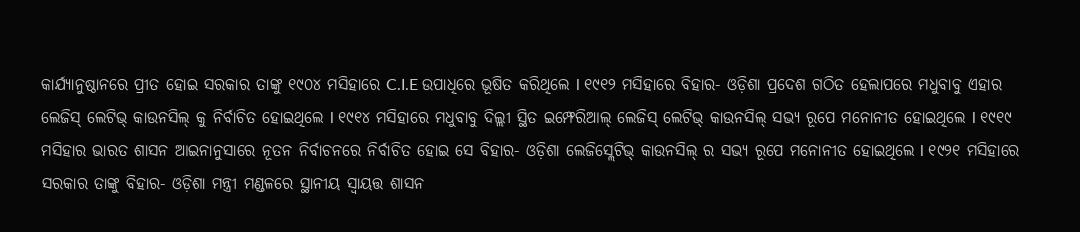କାର୍ଯ୍ୟାନୁଷ୍ଠାନରେ ପ୍ରୀତ ହୋଇ ସରକାର ତାଙ୍କୁ ୧୯୦୪ ମସିହାରେ C.I.E ଉପାଧିରେ ଭୂଷିତ କରିଥିଲେ l ୧୯୧୨ ମସିହାରେ ବିହାର- ଓଡ଼ିଶା ପ୍ରଦେଶ ଗଠିତ ହେଲାପରେ ମଧୁବାବୁ ଏହାର ଲେଜିସ୍ ଲେଟିଭ୍ କାଉନସିଲ୍ କୁ ନିର୍ବାଚିତ ହୋଇଥିଲେ l ୧୯୧୪ ମସିହାରେ ମଧୁବାବୁ ଦିଲ୍ଲୀ ସ୍ଥିତ ଇମ୍ଫେରିଆଲ୍ ଲେଜିସ୍ ଲେଟିଭ୍ କାଉନସିଲ୍ ସଭ୍ୟ ରୂପେ ମନୋନୀତ ହୋଇଥିଲେ l ୧୯୧୯ ମସିହାର ଭାରତ ଶାସନ ଆଇନାନୁସାରେ ନୂତନ ନିର୍ବାଚନରେ ନିର୍ବାଚିତ ହୋଇ ସେ ବିହାର- ଓଡ଼ିଶା ଲେଜିସ୍ଲେଟିଭ୍ କାଉନସିଲ୍ ର ସଭ୍ୟ ରୂପେ ମନୋନୀତ ହୋଇଥିଲେ l ୧୯୨୧ ମସିହାରେ ସରକାର ତାଙ୍କୁ ବିହାର- ଓଡ଼ିଶା ମନ୍ତ୍ରୀ ମଣ୍ଡଳରେ ସ୍ଥାନୀୟ ସ୍ୱାୟତ୍ତ ଶାସନ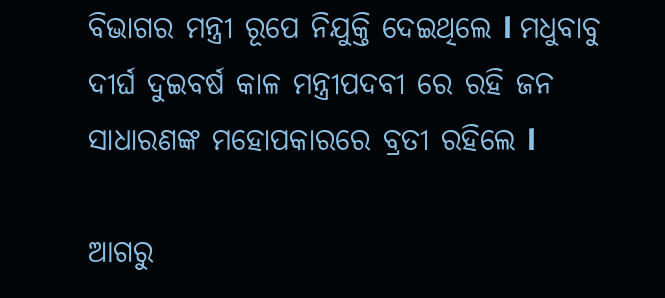ବିଭାଗର ମନ୍ତ୍ରୀ ରୂପେ ନିଯୁକ୍ତି ଦେଇଥିଲେ l ମଧୁବାବୁ ଦୀର୍ଘ ଦୁଇବର୍ଷ କାଳ ମନ୍ତ୍ରୀପଦବୀ ରେ ରହି ଜନ ସାଧାରଣଙ୍କ ମହୋପକାରରେ ବ୍ରତୀ ରହିଲେ l

ଆଗରୁ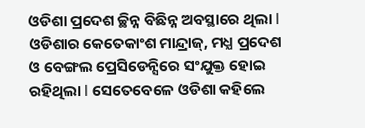ଓଡିଶା ପ୍ରଦେଶ ଚ୍ଛିନ୍ନ ବିଛିନ୍ନ ଅବସ୍ଥାରେ ଥିଲା l ଓଡିଶାର କେତେକାଂଶ ମାନ୍ଦ୍ରାଜ୍, ମଧ୍ଯ ପ୍ରଦେଶ ଓ ବେଙ୍ଗଲ ପ୍ରେସିଡେନ୍ସିରେ ସଂଯୁକ୍ତ ହୋଇ ରହିଥିଲା l ସେତେବେଳେ ଓଡିଶା କହିଲେ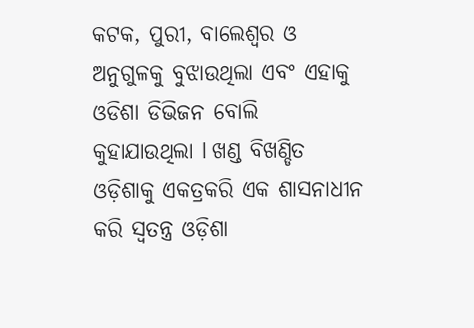କଟକ, ପୁରୀ, ବାଲେଶ୍ଵର ଓ ଅନୁଗୁଳକୁ ବୁଝାଉଥିଲା ଏବଂ ଏହାକୁ ଓଡିଶା ଡିଭିଜନ ବୋଲି କୁହାଯାଉଥିଲା l ଖଣ୍ଡ ବିଖଣ୍ଡିତ ଓଡ଼ିଶାକୁ ଏକତ୍ରକରି ଏକ ଶାସନାଧୀନ କରି ସ୍ବତନ୍ତ୍ର ଓଡ଼ିଶା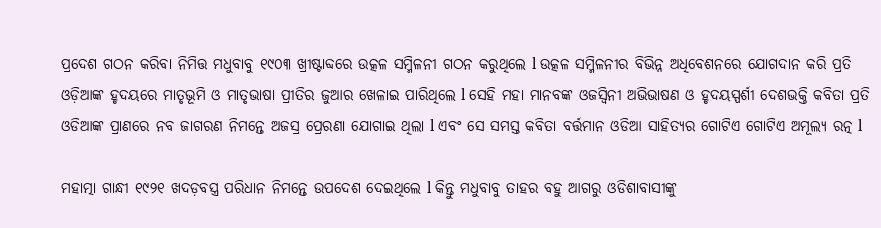ପ୍ରଦେଶ ଗଠନ କରିବା ନିମିତ୍ତ ମଧୁବାବୁ ୧୯୦୩ ଖ୍ରୀଷ୍ଟାବ୍ଦରେ ଉତ୍କଳ ସମ୍ମିଳନୀ ଗଠନ କରୁଥିଲେ l ଉତ୍କଳ ସମ୍ମିଳନୀର ବିଭିନ୍ନ ଅଧିବେଶନରେ ଯୋଗଦାନ କରି ପ୍ରତି ଓଡ଼ିଆଙ୍କ ହୃଦୟରେ ମାତୃଭୂମି ଓ ମାତୃଭାଷା ପ୍ରୀତିର ଜୁଆର ଖେଳାଇ ପାରିଥିଲେ l ସେହି ମହା ମାନବଙ୍କ ଓଜସ୍ଵିନୀ ଅଭିଭାଷଣ ଓ ହୃଦୟସ୍ପର୍ଶୀ ଦେଶଭକ୍ତି କବିତା ପ୍ରତି ଓଡିଆଙ୍କ ପ୍ରାଣରେ ନବ ଜାଗରଣ ନିମନ୍ତେ ଅଜସ୍ର ପ୍ରେରଣା ଯୋଗାଇ ଥିଲା l ଏବଂ ସେ ସମସ୍ତ କବିତା ବର୍ତ୍ତମାନ ଓଡିଆ ସାହିତ୍ୟର ଗୋଟିଏ ଗୋଟିଏ ଅମୂଲ୍ୟ ରତ୍ନ l

ମହାତ୍ମା ଗାନ୍ଧୀ ୧୯୨୧ ଖଦଡ଼ବସ୍ତ୍ର ପରିଧାନ ନିମନ୍ତେ ଉପଦେଶ ଦେଇଥିଲେ l କିନ୍ତୁ ମଧୁବାବୁ ତାହର ବହୁ ଆଗରୁ ଓଡିଶାବାସୀଙ୍କୁ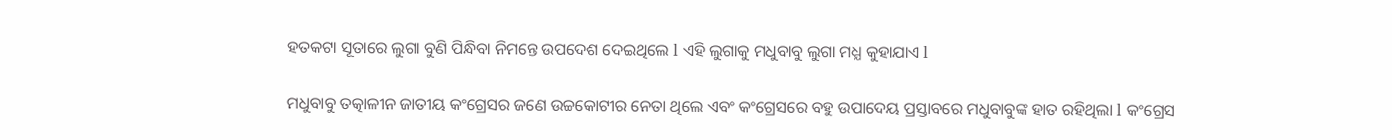ହତକଟା ସୂତାରେ ଲୁଗା ବୁଣି ପିନ୍ଧିବା ନିମନ୍ତେ ଉପଦେଶ ଦେଇଥିଲେ l ଏହି ଲୁଗାକୁ ମଧୁବାବୁ ଲୁଗା ମଧ୍ଯ କୁହାଯାଏ l

ମଧୁବାବୁ ତତ୍କାଳୀନ ଜାତୀୟ କଂଗ୍ରେସର ଜଣେ ଉଚ୍ଚକୋଟୀର ନେତା ଥିଲେ ଏବଂ କଂଗ୍ରେସରେ ବହୁ ଉପାଦେୟ ପ୍ରସ୍ତାବରେ ମଧୁବାବୁଙ୍କ ହାତ ରହିଥିଲା l କଂଗ୍ରେସ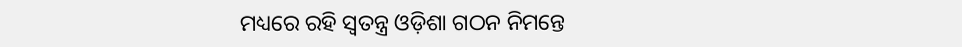ମଧ୍ୟରେ ରହି ସ୍ଵତନ୍ତ୍ର ଓଡ଼ିଶା ଗଠନ ନିମନ୍ତେ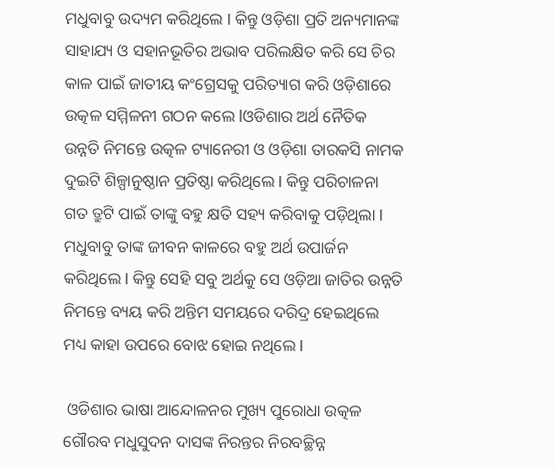ମଧୁବାବୁ ଉଦ୍ୟମ କରିଥିଲେ l କିନ୍ତୁ ଓଡ଼ିଶା ପ୍ରତି ଅନ୍ୟମାନଙ୍କ ସାହାଯ୍ୟ ଓ ସହାନଭୂତିର ଅଭାବ ପରିଲକ୍ଷିତ କରି ସେ ଚିର କାଳ ପାଇଁ ଜାତୀୟ କଂଗ୍ରେସକୁ ପରିତ୍ୟାଗ କରି ଓଡ଼ିଶାରେ ଉତ୍କଳ ସମ୍ମିଳନୀ ଗଠନ କଲେ lଓଡିଶାର ଅର୍ଥ ନୈତିକ ଉନ୍ନତି ନିମନ୍ତେ ଉତ୍କଳ ଟ୍ୟାନେରୀ ଓ ଓଡ଼ିଶା ତାରକସି ନାମକ ଦୁଇଟି ଶିଳ୍ପାନୁଷ୍ଠାନ ପ୍ରତିଷ୍ଠା କରିଥିଲେ l କିନ୍ତୁ ପରିଚାଳନା ଗତ ତ୍ରୁଟି ପାଇଁ ତାଙ୍କୁ ବହୁ କ୍ଷତି ସହ୍ୟ କରିବାକୁ ପଡ଼ିଥିଲା l ମଧୁବାବୁ ତାଙ୍କ ଜୀବନ କାଳରେ ବହୁ ଅର୍ଥ ଉପାର୍ଜନ କରିଥିଲେ l କିନ୍ତୁ ସେହି ସବୁ ଅର୍ଥକୁ ସେ ଓଡ଼ିଆ ଜାତିର ଉନ୍ନତି ନିମନ୍ତେ ବ୍ୟୟ କରି ଅନ୍ତିମ ସମୟରେ ଦରିଦ୍ର ହେଇଥିଲେ ମଧ୍ୟ କାହା ଉପରେ ବୋଝ ହୋଇ ନଥିଲେ l

 ଓଡିଶାର ଭାଷା ଆନ୍ଦୋଳନର ମୁଖ୍ୟ ପୁରୋଧା ଉତ୍କଳ ଗୌରବ ମଧୁସୁଦନ ଦାସଙ୍କ ନିରନ୍ତର ନିରବଚ୍ଛିନ୍ନ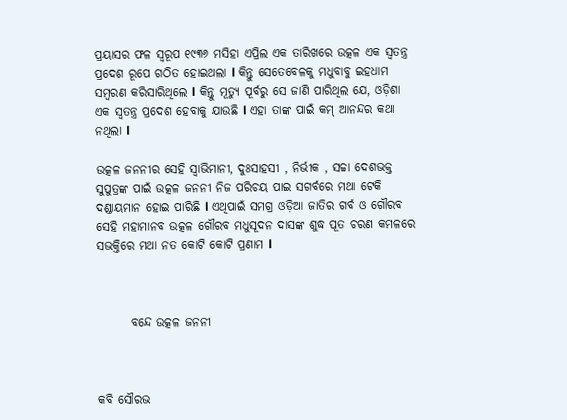ପ୍ରୟାସର ଫଳ ସ୍ୱରୂପ ୧୯୩୬ ମସିହା ଏପ୍ରିଲ ଏକ ତାରିଖରେ ଉତ୍କଳ ଏକ ସ୍ଵତନ୍ତ୍ର ପ୍ରଦେଶ ରୂପେ ଗଠିତ ହୋଇଥଲା l କିନ୍ତୁ ସେତେବେଳକୁ ମଧୁବାବୁ ଇହଧାମ ସମ୍ବରଣ କରିସାରିଥିଲେ l କିନ୍ତୁ ମୂତ୍ୟୁ ପୂର୍ବରୁ ସେ ଜାଣି ପାରିଥିଲ ଯେ, ଓଡ଼ିଶା ଏକ ସ୍ବତନ୍ତ୍ର ପ୍ରଦେଶ ହେବାକୁ ଯାଉଛି l ଏହା ତାଙ୍କ ପାଇଁ କମ୍ ଆନନ୍ଦର କଥା ନଥିଲା l

ଉତ୍କଳ ଜନନୀର ସେହି ସ୍ଵାଭିମାନୀ, ଦୁଃସାହସୀ , ନିର୍ଭୀକ , ସଚ୍ଚା ଦେଶଭକ୍ତ ସୁପୁତ୍ରଙ୍କ ପାଇଁ ଉତ୍କଳ ଜନନୀ ନିଜ ପରିଚୟ ପାଇ ସଗର୍ବରେ ମଥା ଟେକି ଦଣ୍ଡାୟମାନ ହୋଇ ପାରିଛି l ଏଥିପାଇଁ ସମଗ୍ର ଓଡ଼ିଆ ଜାତିର ଗର୍ବ ଓ ଗୌରବ ସେହି ମହାମାନବ ଉତ୍କଳ ଗୌରବ ମଧୁସୂଦନ ଦାସଙ୍କ ଶୁଦ୍ଧ ପୂତ ଚରଣ କମଳରେ ସଭକ୍ତିରେ ମଥା ନତ କୋଟି କୋଟି ପ୍ରଣାମ l



       ବନ୍ଦେ ଉତ୍କଳ ଜନନୀ



କବି ସୌରଭ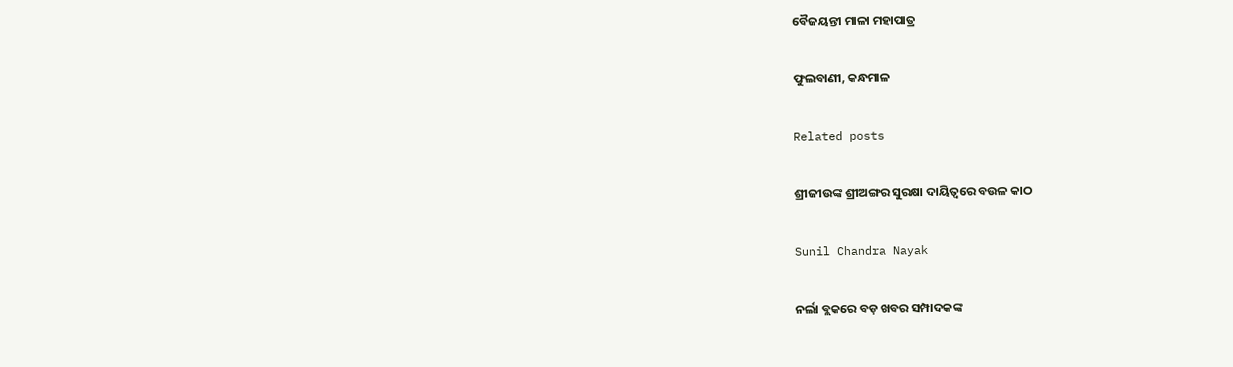ବୈଜୟନ୍ତୀ ମାଳା ମହାପାତ୍ର

ଫୁଲବାଣୀ, କନ୍ଧମାଳ

Related posts

ଶ୍ରୀଜୀଉଙ୍କ ଶ୍ରୀଅଙ୍ଗର ସୁରକ୍ଷା ଦାୟିତ୍ୱରେ ବଉଳ କାଠ

Sunil Chandra Nayak

ନର୍ଲା ବ୍ଲକରେ ବଡ଼ ଖବର ସମ୍ପାଦକଙ୍କ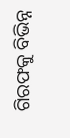ଗିରଫକୁ ବିଭିନ୍ନ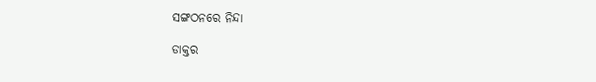ସଙ୍ଗଠନରେ ନିନ୍ଦା

ଡାକ୍ତର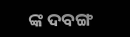ଙ୍କ ଦବଙ୍ଗ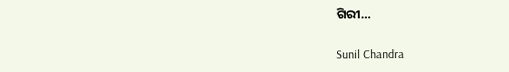ଗିରୀ…

Sunil Chandra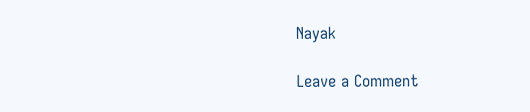Nayak

Leave a Comment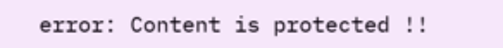error: Content is protected !!